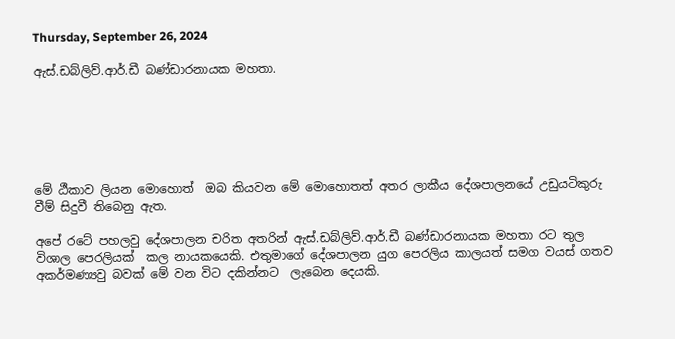Thursday, September 26, 2024

ඇස්.ඩබ්ලිව්.ආර්.ඩී බණ්ඩාරනායක මහතා.






මේ ඨීකාව ලියන මො‍හොත්  ඔබ කියවන මේ මොහොතත් අතර ලාකීය දේශපාලනයේ උඩුයටිකුරු වීම් සිදුවී තිබෙනු ඇත.

අපේ රටේ පහලවු දේශපාලන චරිත අතරින් ඇස්.ඩබ්ලිව්.ආර්.ඩී බණ්ඩාරනායක මහතා රට තුල විශාල පෙරලියක්  කල නායකයෙකි. එතුමාගේ දේශපාලන යුග පෙරලිය කාලයත් සමග වයස් ගතව අකර්මණ්‍යවු බවක් මේ වන විට දකින්නට  ලැබෙන දෙයකි.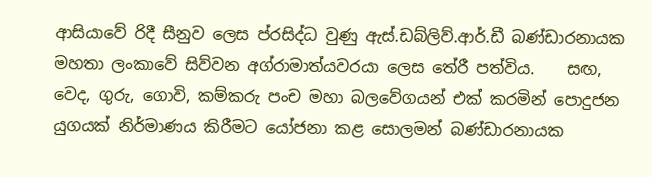ආසියාවේ රිදී සීනුව ලෙස ප්රසිද්ධ වුණු ඇස්.ඩබ්ලිව්.ආර්.ඩී බණ්ඩාරනායක මහතා ලංකාවේ සිව්වන අග්රාමාත්යවරයා ලෙස තේරී පත්විය.    සඟ, වෙද, ගුරු, ගොවි, කම්කරු පංච මහා බලවේගයන් එක් කරමින් පොදුජන යුගයක් නිර්මාණය කිරීමට යෝජනා කළ සොලමන් බණ්ඩාරනායක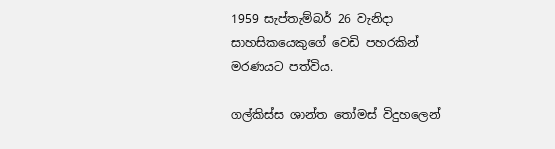1959 සැප්තැම්බර් 26 වැනිදා   සාහසිකයෙකුගේ වෙඩි පහරකින් මරණයට පත්විය.

ගල්කිස්ස ශාන්ත තෝමස් විදුහලෙන්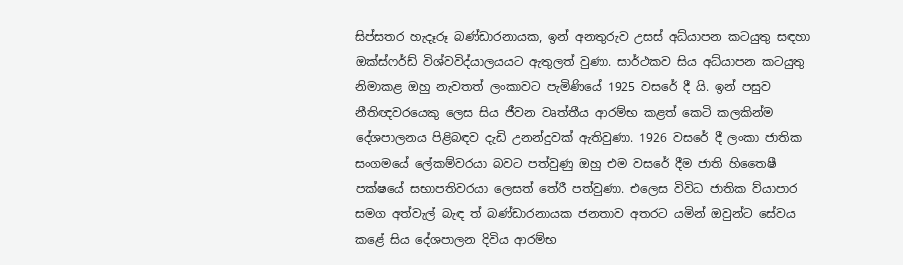සිප්සතර හැදෑරූ බණ්ඩාරනායක, ඉන් අනතුරුව උසස් අධ්යාපන කටයුතු සඳහා ඔක්ස්ෆර්ඩ් විශ්වවිද්යාලයයට ඇතුලත් වුණා. සාර්ථකව සිය අධ්යාපන කටයුතු නිමාකළ ඔහු නැවතත් ලංකාවට පැමිණියේ 1925 වසරේ දී යි. ඉන් පසුව නීතිඥවරයෙකු ලෙස සිය ජීවන වෘත්තීය ආරම්භ කළත් කෙටි කලකින්ම දේශපාලනය පිළිබඳව දැඩි උනන්දුවක් ඇතිවුණා. 1926 වසරේ දී ලංකා ජාතික සංගමයේ ලේකම්වරයා බවට පත්වුණු ඔහු එම වසරේ දීම ජාති හිතෛෂී පක්ෂයේ සභාපතිවරයා ලෙසත් තේරී පත්වුණා. එලෙස විවිධ ජාතික ව්යාපාර සමග අත්වැල් බැඳ ත් බණ්ඩාරනායක ජනතාව අතරට යමින් ඔවුන්ට සේවය කළේ සිය දේශපාලන දිවිය ආරම්භ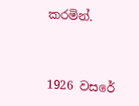කරමින්.



1926 වසරේ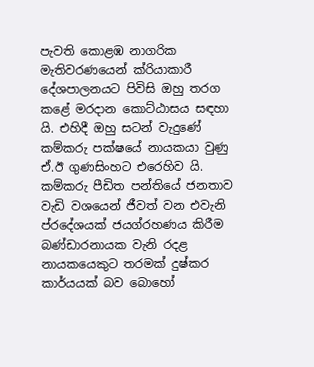පැවති කොළඹ නාගරික මැතිවරණයෙන් ක්රියාකාරී දේශපාලනයට පිවිසි ඔහු තරග කළේ මරදාන කොට්ඨාසය සඳහා යි. එහිදී ඔහු සටන් වැදුණේ කම්කරු පක්ෂයේ නායකයා වුණු ඒ.ඊ ගුණසිංහට එරෙහිව යි. කම්කරු පීඩිත පන්තියේ ජනතාව වැඩි වශයෙන් ජීවත් වන එවැනි ප්රදේශයක් ජයග්රහණය කිරීම බණ්ඩාරනායක වැනි රදළ නායකයෙකුට තරමක් දුෂ්කර කාර්යයක් බව බොහෝ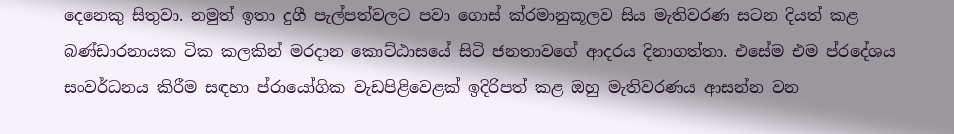දෙනෙකු සිතුවා. නමුත් ඉතා දුගී පැල්පත්වලට පවා ගොස් ක්රමානුකූලව සිය මැතිවරණ සටන දියත් කළ බණ්ඩාරනායක ටික කලකින් මරදාන කොට්ඨාසයේ සිටි ජනතාවගේ ආදරය දිනාගත්තා. එසේම එම ප්රදේශය සංවර්ධනය කිරීම සඳහා ප්රායෝගික වැඩපිළිවෙළක් ඉදිරිපත් කළ ඔහු මැතිවරණය ආසන්න වන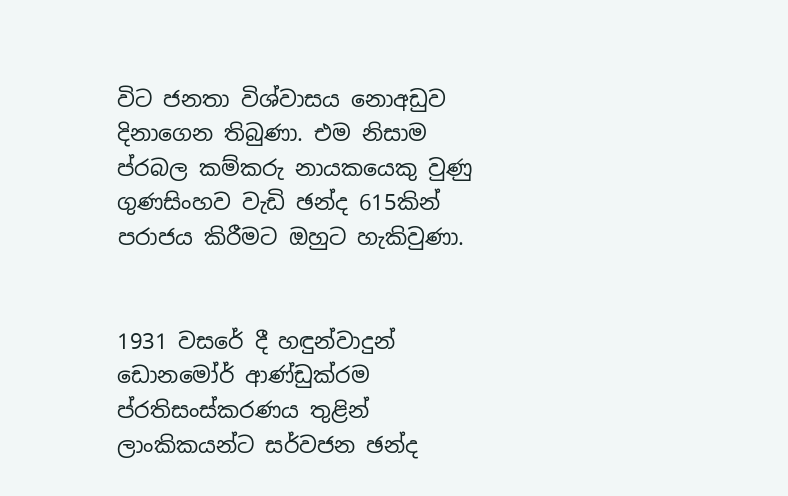විට ජනතා විශ්වාසය නොඅඩුව දිනාගෙන තිබුණා. එම නිසාම ප්රබල කම්කරු නායකයෙකු වුණු ගුණසිංහව වැඩි ඡන්ද 615කින් පරාජය කිරීමට ඔහුට හැකිවුණා.


1931 වසරේ දී හඳුන්වාදුන් ඩොනමෝර් ආණ්ඩුක්රම ප්රතිසංස්කරණය තුළින් ලාංකිකයන්ට සර්වජන ඡන්ද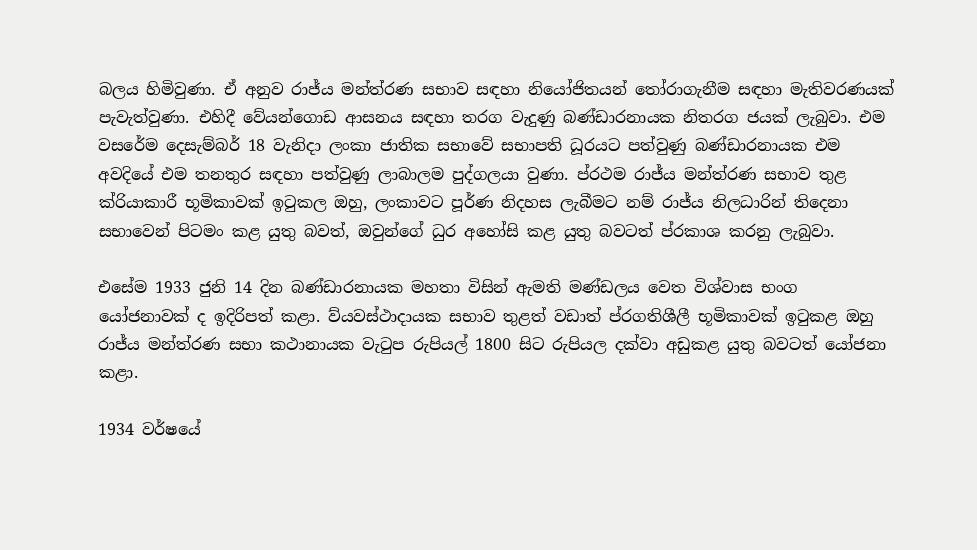බලය හිමිවුණා. ඒ අනුව රාජ්ය මන්ත්රණ සභාව සඳහා නියෝජිතයන් තෝරාගැනීම සඳහා මැතිවරණයක් පැවැත්වුණා. එහිදී වේයන්ගොඩ ආසනය සඳහා තරග වැදුණු බණ්ඩාරනායක නිතරග ජයක් ලැබුවා. එම වසරේම දෙසැම්බර් 18 වැනිදා ලංකා ජාතික සභාවේ සභාපති ධූරයට පත්වුණු බණ්ඩාරනායක එම අවදියේ එම තනතුර සඳහා පත්වුණු ලාබාලම පුද්ගලයා වුණා. ප්රථම රාජ්ය මන්ත්රණ සභාව තුළ ක්රියාකාරී භූමිකාවක් ඉටුකල ඔහු, ලංකාවට පූර්ණ නිදහස ලැබීමට නම් රාජ්ය නිලධාරින් තිදෙනා සභාවෙන් පිටමං කළ යුතු බවත්, ඔවුන්ගේ ධුර අහෝසි කළ යුතු බවටත් ප්රකාශ කරනු ලැබුවා.

එසේම 1933 ජුනි 14 දින බණ්ඩාරනායක මහතා විසින් ඇමති මණ්ඩලය වෙත විශ්වාස භංග යෝජනාවක් ද ඉදිරිපත් කළා. ව්යවස්ථාදායක සභාව තුළත් වඩාත් ප්රගතිශීලී භූමිකාවක් ඉටුකළ ඔහු රාජ්ය මන්ත්රණ සභා කථානායක වැටුප රුපියල් 1800 සිට රුපියල දක්වා අඩුකළ යුතු බවටත් යෝජනා කළා.

1934 වර්ෂයේ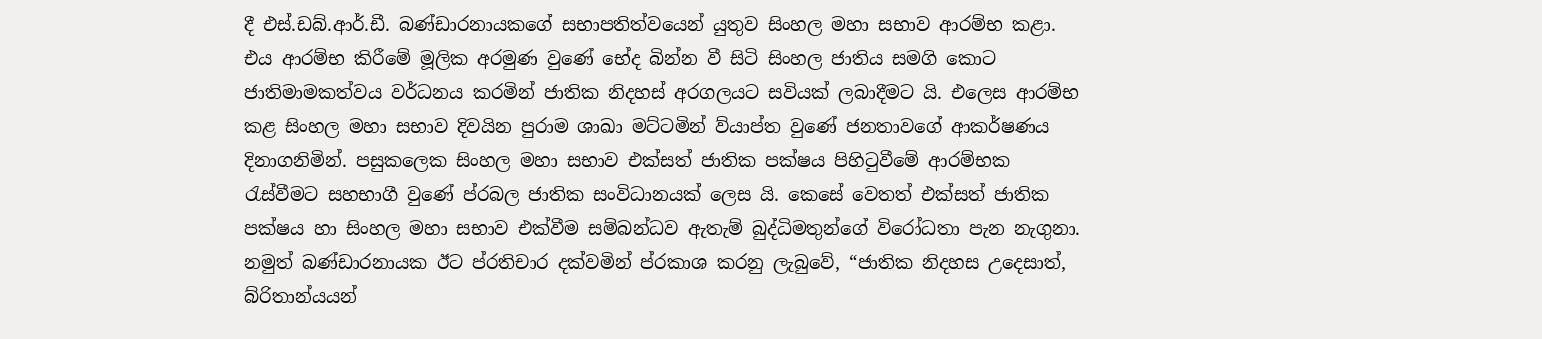දී එස්.ඩබ්.ආර්.ඩී. බණ්ඩාරනායකගේ සභාපතිත්වයෙන් යුතුව සිංහල මහා සභාව ආරම්භ කළා. එය ආරම්භ කිරීමේ මූලික අරමුණ වුණේ භේද බින්න වී සිටි සිංහල ජාතිය සමගි කොට ජාතිමාමකත්වය වර්ධනය කරමින් ජාතික නිදහස් අරගලයට සවියක් ලබාදීමට යි. එලෙස ආරම්භ කළ සිංහල මහා සභාව දිවයින පුරාම ශාඛා මට්ටමින් ව්යාප්ත වුණේ ජනතාවගේ ආකර්ෂණය දිනාගනිමින්. පසුකලෙක සිංහල මහා සභාව එක්සත් ජාතික පක්ෂය පිහිටුවීමේ ආරම්භක රැස්වීමට සහභාගී වුණේ ප්රබල ජාතික සංවිධානයක් ලෙස යි. කෙසේ වෙතත් එක්සත් ජාතික පක්ෂය හා සිංහල මහා සභාව එක්වීම සම්බන්ධව ඇතැම් බුද්ධිමතුන්ගේ විරෝධතා පැන නැගුනා. නමුත් බණ්ඩාරනායක ඊට ප්රතිචාර දක්වමින් ප්රකාශ කරනු ලැබුවේ, “ජාතික නිදහස උදෙසාත්, බ්රිතාන්යයන්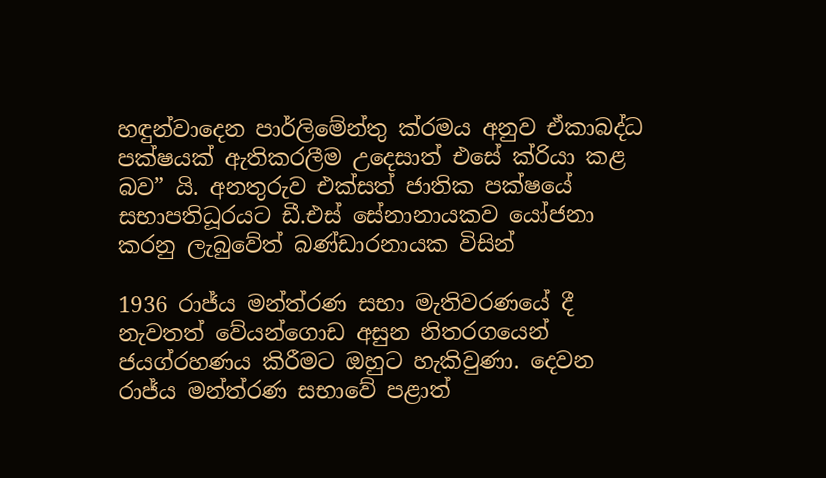හඳුන්වාදෙන පාර්ලිමේන්තු ක්රමය අනුව ඒකාබද්ධ පක්ෂයක් ඇතිකරලීම උදෙසාත් එසේ ක්රියා කළ බව” යි. අනතුරුව එක්සත් ජාතික පක්ෂයේ සභාපතිධූරයට ඩී.එස් සේනානායකව යෝජනා කරනු ලැබුවේත් බණ්ඩාරනායක විසින්

1936 රාජ්ය මන්ත්රණ සභා මැතිවරණයේ දී නැවතත් වේයන්ගොඩ අසුන නිතරගයෙන් ජයග්රහණය කිරීමට ඔහුට හැකිවුණා. දෙවන රාජ්ය මන්ත්රණ සභාවේ පළාත්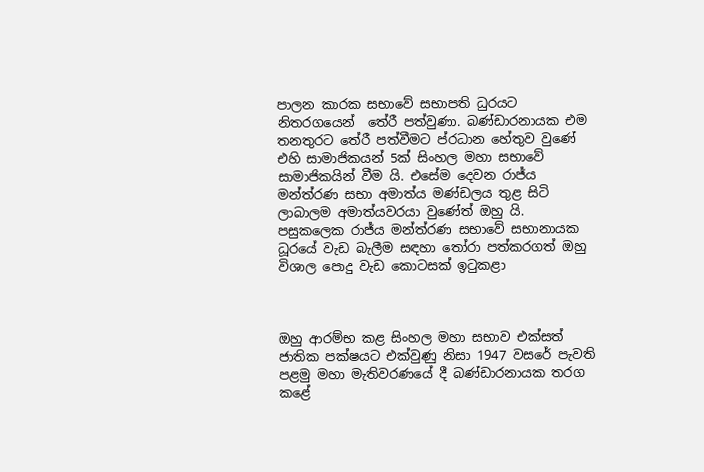පාලන කාරක සභාවේ සභාපති ධුරයට නිතරගයෙන්  තේරී පත්වුණා. බණ්ඩාරනායක එම තනතුරට තේරී පත්වීමට ප්රධාන හේතුව වුණේ එහි සාමාජිකයන් 5ක් සිංහල මහා සභාවේ සාමාජිකයින් වීම යි. එසේම දෙවන රාජ්ය මන්ත්රණ සභා අමාත්ය මණ්ඩලය තුළ සිටි ලාබාලම අමාත්යවරයා වුණේත් ඔහු යි. පසුකලෙක රාජ්ය මන්ත්රණ සභාවේ සභානායක ධූරයේ වැඩ බැලීම සඳහා තෝරා පත්කරගත් ඔහු විශාල පොදු වැඩ කොටසක් ඉටුකළා



ඔහු ආරම්භ කළ සිංහල මහා සභාව එක්සත් ජාතික පක්ෂයට එක්වුණු නිසා 1947 වසරේ පැවති පළමු මහා මැතිවරණයේ දී බණ්ඩාරනායක තරග කළේ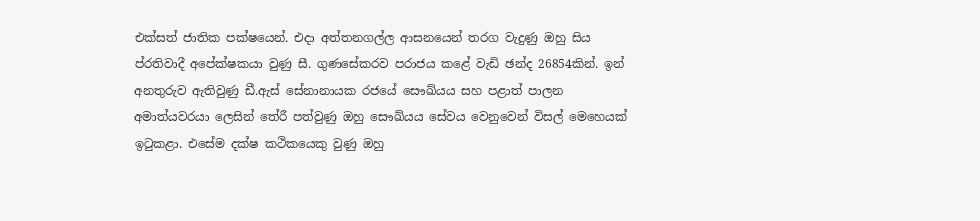එක්සත් ජාතික පක්ෂයෙන්. එදා අත්තනගල්ල ආසනයෙන් තරග වැදුණු ඔහු සිය ප්රතිවාදී අපේක්ෂකයා වුණු සී. ගුණසේකරව පරාජය කළේ වැඩි ඡන්ද 26854කින්. ඉන් අනතුරුව ඇතිවුණු ඩී.ඇස් සේනානායක රජයේ සෞඛ්යය සහ පළාත් පාලන අමාත්යවරයා ලෙසින් තේරී පත්වුණු ඔහු සෞඛ්යය සේවය වෙනුවෙන් විසල් මෙහෙයක් ඉටුකළා. එසේම දක්ෂ කථිකයෙකු වුණු ඔහු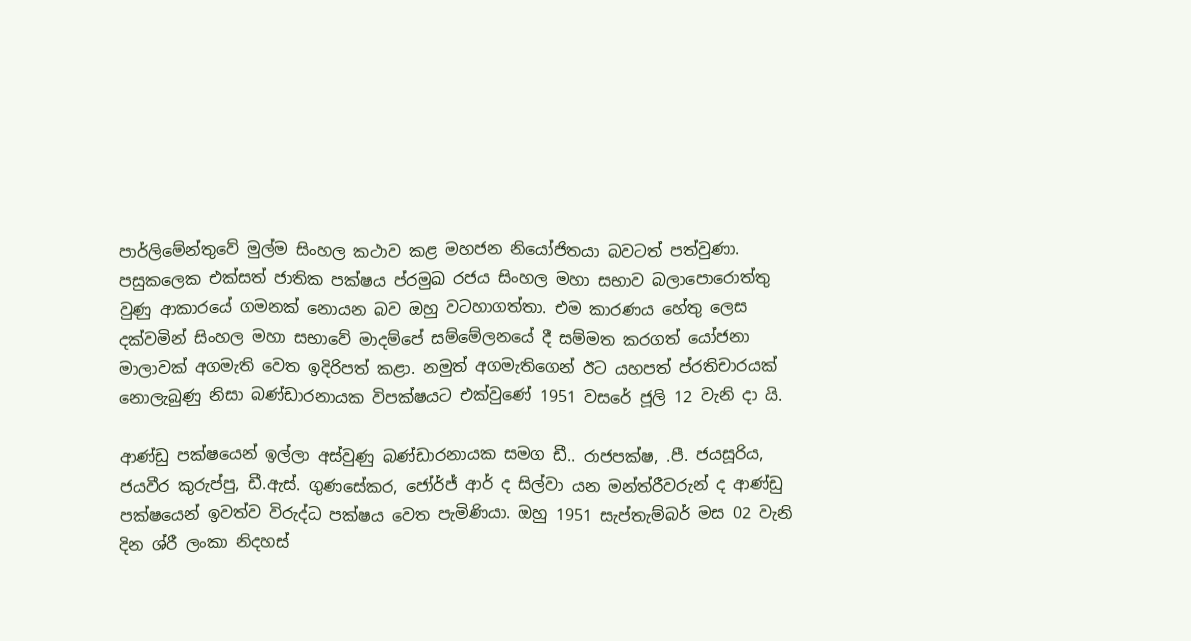පාර්ලිමේන්තුවේ මුල්ම සිංහල කථාව කළ මහජන නියෝජිතයා බවටත් පත්වුණා. පසුකලෙක එක්සත් ජාතික පක්ෂය ප්රමුඛ රජය සිංහල මහා සභාව බලාපොරොත්තු වුණු ආකාරයේ ගමනක් නොයන බව ඔහු වටහාගත්තා. එම කාරණය හේතු ලෙස දක්වමින් සිංහල මහා සභාවේ මාදම්පේ සම්මේලනයේ දී සම්මත කරගත් යෝජනා මාලාවක් අගමැති වෙත ඉදිරිපත් කළා. නමුත් අගමැතිගෙන් ඊට යහපත් ප්රතිචාරයක් නොලැබුණු නිසා බණ්ඩාරනායක විපක්ෂයට එක්වුණේ 1951 වසරේ ජූලි 12 වැනි දා යි.

ආණ්ඩු පක්ෂයෙන් ඉල්ලා අස්වුණු බණ්ඩාරනායක සමග ඩී.. රාජපක්ෂ, .පී. ජයසූරිය, ජයවීර කුරුප්පු, ඩී.ඇස්. ගුණසේකර, ජෝර්ජ් ආර් ද සිල්වා යන මන්ත්රීවරුන් ද ආණ්ඩු පක්ෂයෙන් ඉවත්ව විරුද්ධ පක්ෂය වෙත පැමිණියා. ඔහු 1951 සැප්තැම්බර් මස 02 වැනි දින ශ්රී ලංකා නිදහස්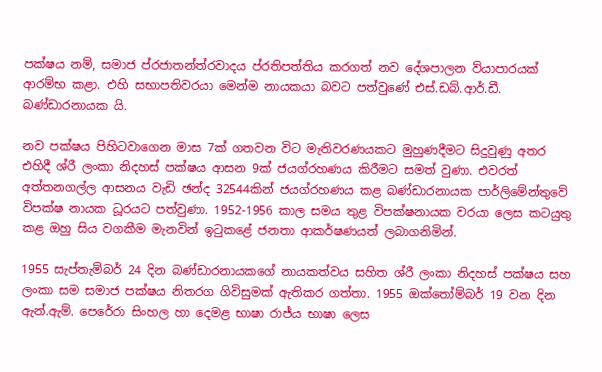පක්ෂය නම්, සමාජ ප්රජාතන්ත්රවාදය ප්රතිපත්තිය කරගත් නව දේශපාලන ව්යාපාරයක් ආරම්භ කළා. එහි සභාපතිවරයා මෙන්ම නායකයා බවට පත්වුණේ එස්.ඩබ්.ආර්.ඩී. බණ්ඩාරනායක යි.

නව පක්ෂය පිහිටවාගෙන මාස 7ක් ගතවන විට මැතිවරණයකට මුහුණදීමට සිදුවුණු අතර එහිදී ශ්රී ලංකා නිදහස් පක්ෂය ආසන 9ක් ජයග්රහණය කිරීමට සමත් වුණා. එවරත් අත්තනගල්ල ආසනය වැඩි ඡන්ද 32544කින් ජයග්රහණය කළ බණ්ඩාරනායක පාර්ලිමේන්තුවේ විපක්ෂ නායක ධූරයට පත්වුණා. 1952-1956 කාල සමය තුළ විපක්ෂනායක වරයා ලෙස කටයුතු කළ ඔහු සිය වගකීම මැනවින් ඉටුකළේ ජනතා ආකර්ෂණයත් ලබාගනිමින්.

1955 සැප්තැම්බර් 24 දින බණ්ඩාරනායකගේ නායකත්වය සහිත ශ්රී ලංකා නිදහස් පක්ෂය සහ ලංකා සම සමාජ පක්ෂය නිතරග ගිවිසුමක් ඇතිකර ගත්තා. 1955 ඔක්තෝම්බර් 19 වන දින ඇන්.ඇම්. පෙරේරා සිංහල හා දෙමළ භාෂා රාජ්ය භාෂා ලෙස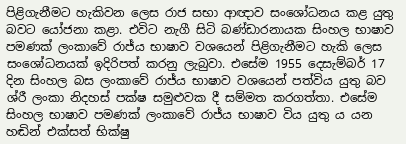පිළිගැනීමට හැකිවන ලෙස රාජ සභා ආඥාව සංශෝධනය කළ යුතු බවට යෝජනා කළා. එවිට නැගී සිටි බණ්ඩාරනායක සිංහල භාෂාව පමණක් ලංකාවේ රාජ්ය භාෂාව වශයෙන් පිළිගැනීමට හැකි ලෙස සංශෝධනයක් ඉදිරිපත් කරනු ලැබුවා. එසේම 1955 දෙසැම්බර් 17 දින සිංහල බස ලංකාවේ රාජ්ය භාෂාව වශයෙන් පත්විය යුතු බව ශ්රී ලංකා නිදහස් පක්ෂ සමුළුවක දී සම්මත කරගත්තා. එසේම සිංහල භාෂාව පමණක් ලංකාවේ රාජ්ය භාෂාව විය යුතු ය යන හඬින් එක්සත් භික්ෂු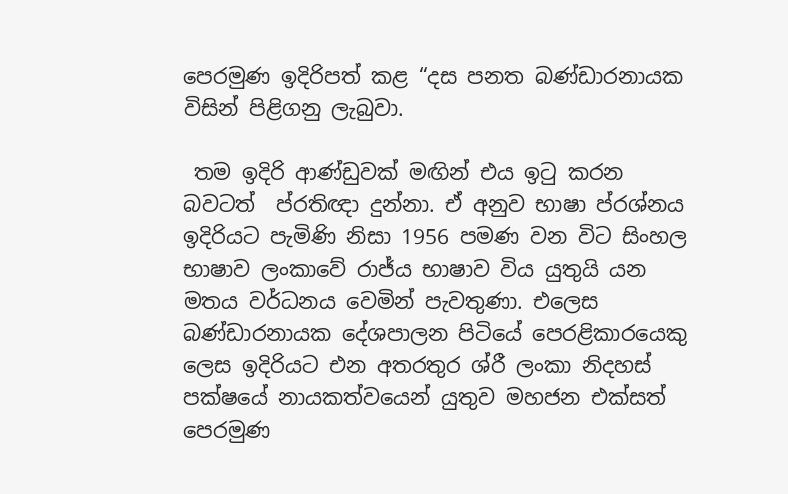පෙරමුණ ඉදිරිපත් කළ “දස පනත බණ්ඩාරනායක විසින් පිළිගනු ලැබුවා.

 තම ඉදිරි ආණ්ඩුවක් මඟින් එය ඉටු කරන බවටත්  ප්රතිඥා දුන්නා. ඒ අනුව භාෂා ප්රශ්නය ඉදිරියට පැමිණි නිසා 1956 පමණ වන විට සිංහල භාෂාව ලංකාවේ රාජ්ය භාෂාව විය යුතුයි යන මතය වර්ධනය වෙමින් පැවතුණා. එලෙස බණ්ඩාරනායක දේශපාලන පිටියේ පෙරළිකාරයෙකු ලෙස ඉදිරියට එන අතරතුර ශ්රී ලංකා නිදහස් පක්ෂයේ නායකත්වයෙන් යුතුව මහජන එක්සත් පෙරමුණ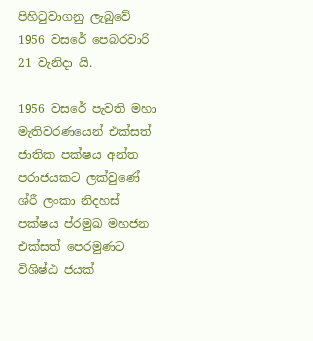පිහිටුවාගනු ලැබුවේ 1956 වසරේ පෙබරවාරි 21 වැනිදා යි.

1956 වසරේ පැවති මහා මැතිවරණයෙන් එක්සත් ජාතික පක්ෂය අන්ත පරාජයකට ලක්වුණේ ශ්රී ලංකා නිදහස් පක්ෂය ප්රමුඛ මහජන එක්සත් පෙරමුණට විශිෂ්ඨ ජයක්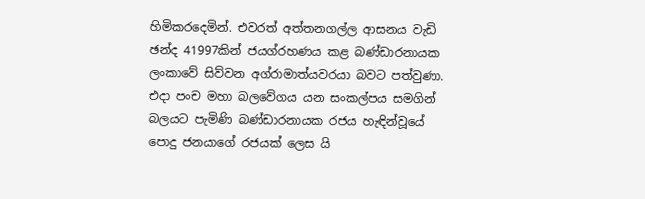හිමිකරදෙමින්. එවරත් අත්තනගල්ල ආසනය වැඩි ඡන්ද 41997කින් ජයග්රහණය කළ බණ්ඩාරනායක ලංකාවේ සිව්වන අග්රාමාත්යවරයා බවට පත්වුණා. එදා පංච මහා බලවේගය යන සංකල්පය සමගින් බලයට පැමිණි බණ්ඩාරනායක රජය හැඳින්වූයේ පොදු ජනයාගේ රජයක් ලෙස යි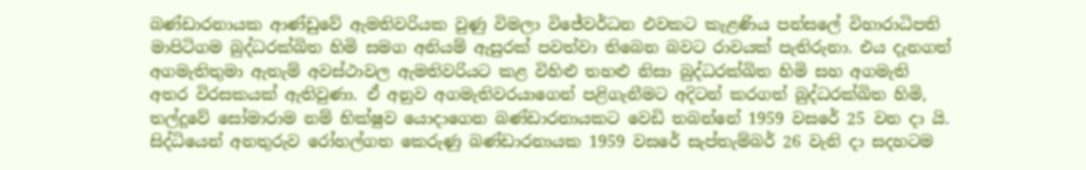බණ්ඩාරනායක ආණ්ඩුවේ ඇමතිවරියක වුණු විමලා විජේවර්ධන එවකට කැළණිය පන්සලේ විහාරාධිපති මාපිටිගම බුද්ධරක්ඛිත හිමි සමග අනියම් ඇසුරක් පවත්වා තිබෙන බවට රාවයක් පැතිරුනා. එය දැනගත් අගමැතිතුමා ඇතැම් අවස්ථාවල ඇමතිවරියට කළ විහිළු තහළු නිසා බුද්ධරක්ඛිත හිමි සහ අගමැති අතර විරසකයක් ඇතිවුණා. ඒ අනුව අගමැතිවරයාගෙන් පළිගැනීමට අදිටන් කරගත් බුද්ධරක්ඛිත හිමි, තල්දූවේ සෝමාරාම නම් භික්ෂුව යොදාගෙන බණ්ඩාරනායකට වෙඩි තබන්නේ 1959 වසරේ 25 වන දා යි. සිද්ධියෙන් අනතුරුව රෝහල්ගත කෙරුණු බණ්ඩාරනායක 1959 වසරේ සැප්තැම්බර් 26 වැනි දා සදහටම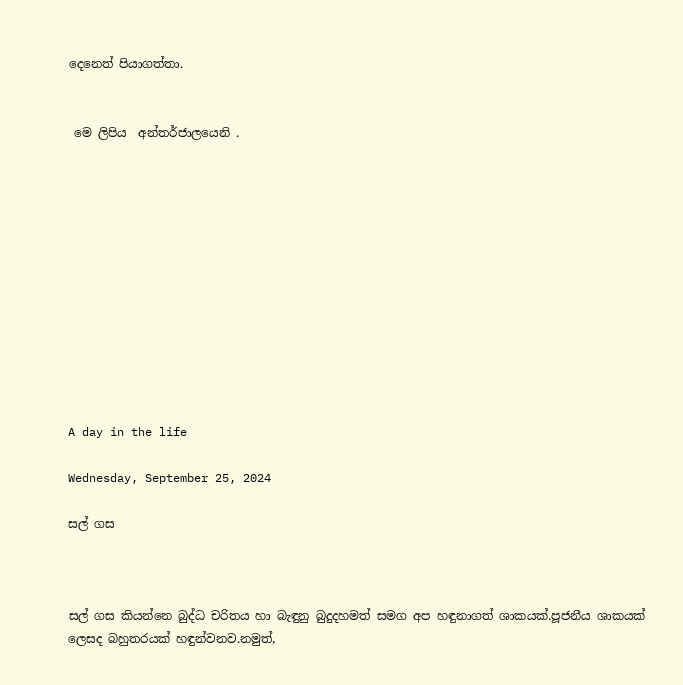දෙනෙත් පියාගත්තා.


 මෙ ලිපිය  අන්තර්ජාලයෙනි .












A day in the life

Wednesday, September 25, 2024

සල් ගස



සල් ගස කියන්නෙ බුද්ධ චරිතය හා බැඳුනු බුදුදහමත් සමග අප හඳුනාගත් ශාකයක්.පූජනීය ශාකයක් ලෙසද බහුතරයක් හඳුන්වනව.නමුත්,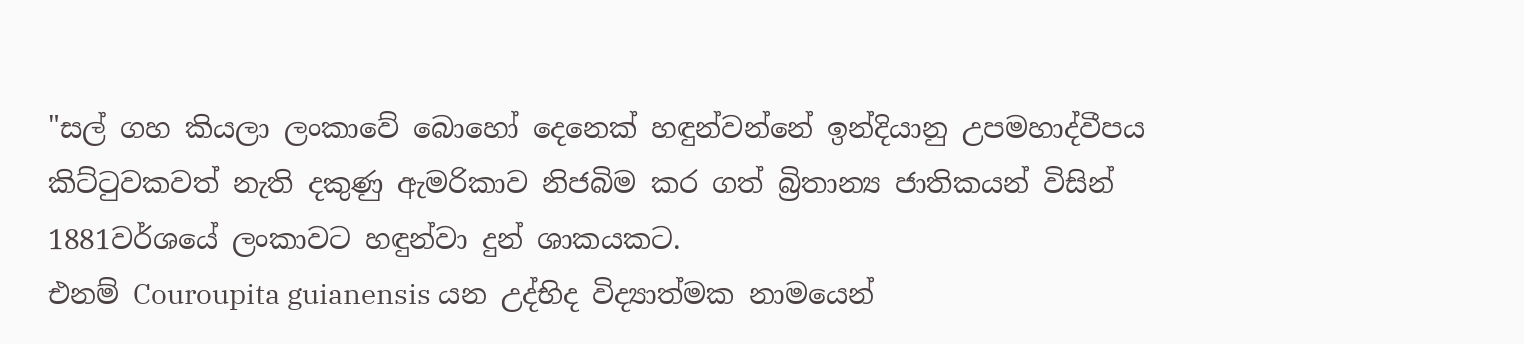"සල් ගහ කියලා ලංකාවේ බොහෝ දෙනෙක් හඳුන්වන්නේ ඉන්දියානු උපමහාද්වීපය කිට්ටුවකවත් නැති දකුණු ඇමරිකාව නිජබිම කර ගත් බ්‍රිතාන්‍ය ජාතිකයන් විසින් 1881වර්ශයේ ලංකාවට හඳුන්වා දුන් ශාකයකට.
එනම් Couroupita guianensis යන උද්භිද විද්‍යාත්මක නාමයෙන්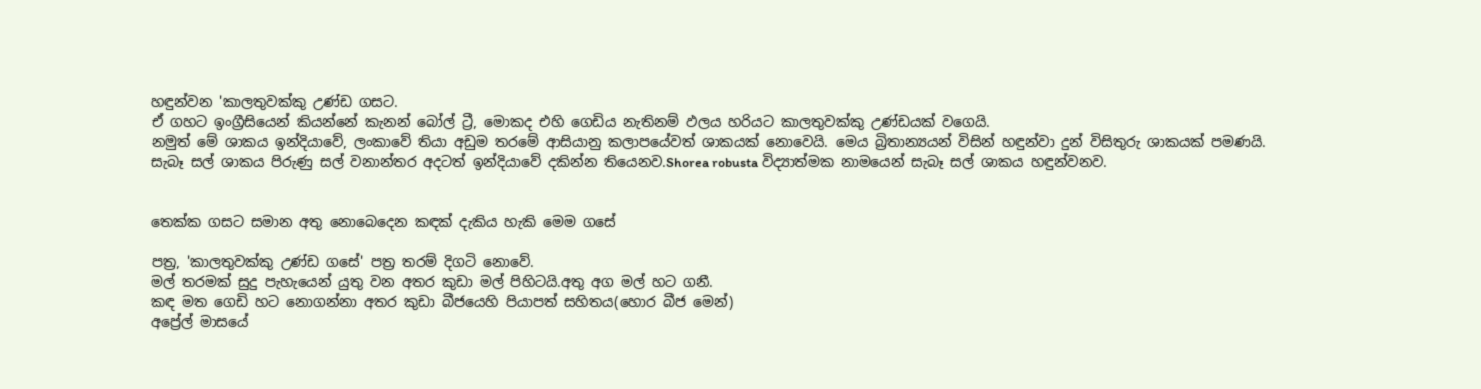හඳුන්වන 'කාලතුවක්කු උණ්ඩ ගසට.
ඒ ගහට ඉංග්‍රීසියෙන් කියන්නේ කැනන් බෝල් ට්‍රී, මොකද එහි ගෙඩිය නැතිනම් ඵලය හරියට කාලතුවක්කු උණ්ඩයක් වගෙයි.
නමුත් මේ ශාකය ඉන්දියාවේ, ලංකාවේ තියා අඩුම තරමේ ආසියානු කලාපයේවත් ශාකයක් නොවෙයි. මෙය බ්‍රිතාන්‍යයන් විසින් හඳුන්වා දුන් විසිතුරු ශාකයක් පමණයි.
සැබෑ සල් ශාකය පිරුණු සල් වනාන්තර අදටත් ඉන්දියාවේ දකින්න තියෙනව.Shorea robusta විද්‍යාත්මක නාමයෙන් සැබෑ සල් ශාකය හඳුන්වනව.


තෙක්ක ගසට සමාන අතු නොබෙදෙන කඳක් දැකිය හැකි මෙම ගසේ

පත්‍ර, 'කාලතුවක්කු උණ්ඩ ගසේ' පත්‍ර තරම් දිගටි නොවේ.
මල් තරමක් සුදු පැහැයෙන් යුතු වන අතර කුඩා මල් පිහිටයි.අතු අග මල් හට ගනී.
කඳ මත ගෙඩි හට නොගන්නා අතර කුඩා බීජයෙහි පියාපත් සහිතය(හොර බීජ මෙන්)
අප්‍රේල් මාසයේ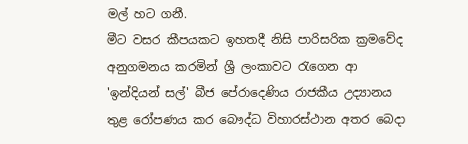මල් හට ගනී.
මීට වසර කීපයකට ඉහතදී නිසි පාරිසරික ක්‍රමවේද අනුගමනය කරමින් ශ්‍රී ලංකාවට රැගෙන ආ 'ඉන්දියන් සල්' බීජ පේරාදෙණිය රාජකීය උද්‍යානය තුළ රෝපණය කර බෞද්ධ විහාරස්ථාන අතර බෙදා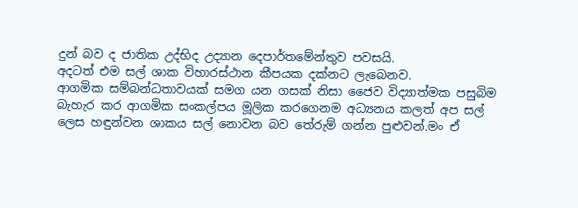දුන් බව ද ජාතික උද්භිද උද්‍යාන දෙපාර්තමේන්තුව පවසයි.
අදටත් එම සල් ශාක විහාරස්ථාන කීපයක දක්නට ලැබෙනව.
ආගමික සම්බන්ධතාවයක් සමග යන ගසක් නිසා ජෛව විද්‍යාත්මක පසුබිම බැහැර කර ආගමික සංකල්පය මූලික කරගෙනම අධ්‍යනය කලත් අප සල් ලෙස හඳුන්වන ශාකය සල් නොවන බව තේරුම් ගන්න පුළුවන්.මං ඒ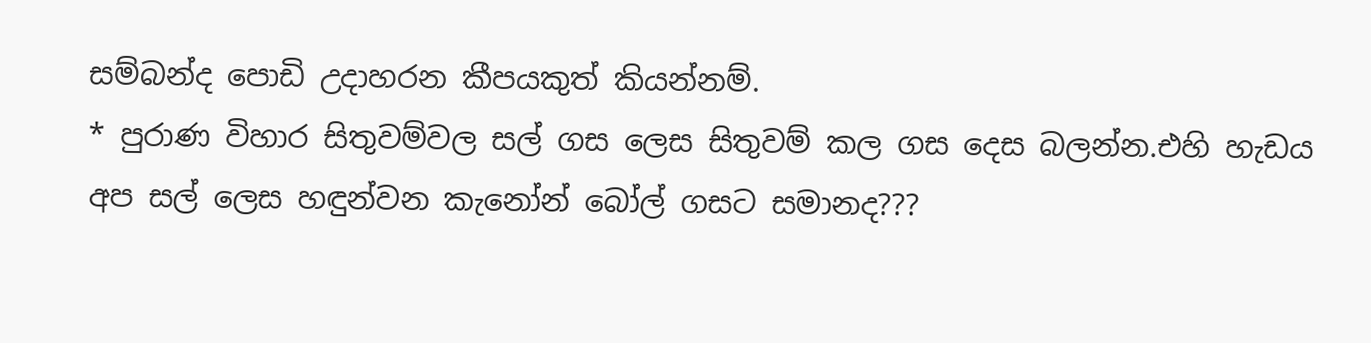සම්බන්ද පොඩි උදාහරන කීපයකුත් කියන්නම්.
* පුරාණ විහාර සිතුවම්වල සල් ගස ලෙස සිතුවම් කල ගස දෙස බලන්න.එහි හැඩය අප සල් ලෙස හඳුන්වන කැනෝන් බෝල් ගසට සමානද???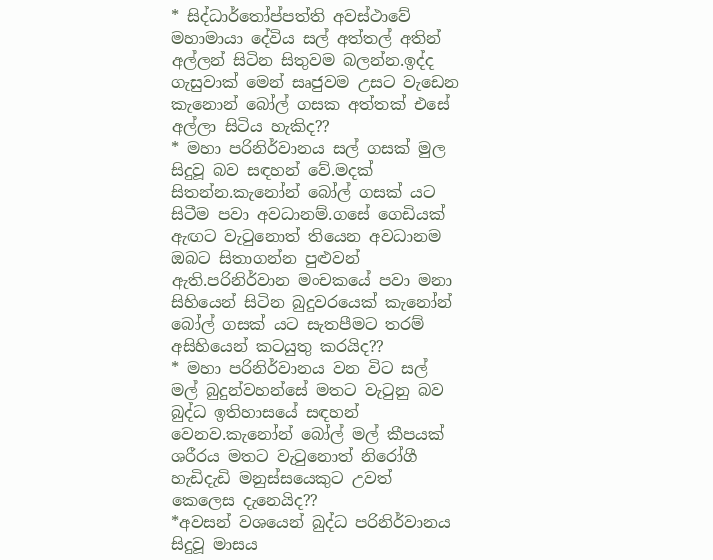* සිද්ධාර්තෝප්පත්ති අවස්ථාවේ මහාමායා දේවිය සල් අත්තල් අතින් අල්ලන් සිටින සිතුවම බලන්න.ඉද්ද ගැසුවාක් මෙන් සෘජුවම උසට වැඩෙන කැනොන් බෝල් ගසක අත්තක් එසේ අල්ලා සිටිය හැකිද??
* මහා පරිනිර්වානය සල් ගසක් මුල සිදුවූ බව සඳහන් වේ.මදක් සිතන්න.කැනෝන් බෝල් ගසක් යට සිටීම පවා අවධානම්.ගසේ ගෙඩියක් ඇඟට වැටුනොත් තියෙන අවධානම ඔබට සිතාගන්න පුළුවන් ඇති.පරිනිර්වාන මංචකයේ පවා මනා සිහියෙන් සිටින බුදුවරයෙක් කැනෝන් බෝල් ගසක් යට සැතපීමට තරම් අසිහියෙන් කටයුතු කරයිද??
* මහා පරිනිර්වානය වන විට සල් මල් බුදුන්වහන්සේ මතට වැටුනු බව බුද්ධ ඉතිහාසයේ සඳහන් වෙනව.කැනෝන් බෝල් මල් කීපයක් ශරීරය මතට වැටුනොත් නිරෝගී හැඩිදැඩි මනුස්සයෙකුට උවත් කෙලෙස දැනෙයිද??
*අවසන් වශයෙන් බුද්ධ පරිනිර්වානය සිදුවූ මාසය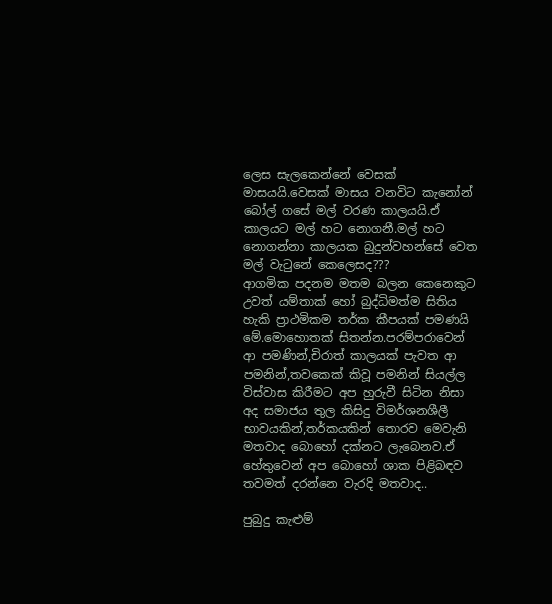ලෙස සැලකෙන්නේ වෙසක් මාසයයි.වෙසක් මාසය වනවිට කැනෝන් බෝල් ගසේ මල් වරණ කාලයයි.ඒ කාලයට මල් හට නොගනී.මල් හට නොගන්නා කාලයක බුදුන්වහන්සේ වෙත මල් වැටුනේ කෙලෙසද???
ආගමික පදනම මතම බලන කෙනෙකුට උවත් යම්තාක් හෝ බුද්ධිමත්ම සිතිය හැකි ප්‍රාථමිකම තර්ක කීපයක් පමණයි මේ.මොහොතක් සිතන්න.පරම්පරාවෙන් ආ පමණින්,චිරාත් කාලයක් පැවත ආ පමනින්,තවකෙක් කිවූ පමනින් සියල්ල විස්වාස කිරීමට අප හුරුවී සිටින නිසා අද සමාජය තුල කිසිදු විමර්ශනශීලී භාවයකින්,තර්කයකින් තොරව මෙවැනි මතවාද බොහෝ දක්නට ලැබෙනව.ඒ හේතුවෙන් අප බොහෝ ශාක පිළිබඳව තවමත් දරන්නෙ වැරදි මතවාද..

පුබුදු කැළුම්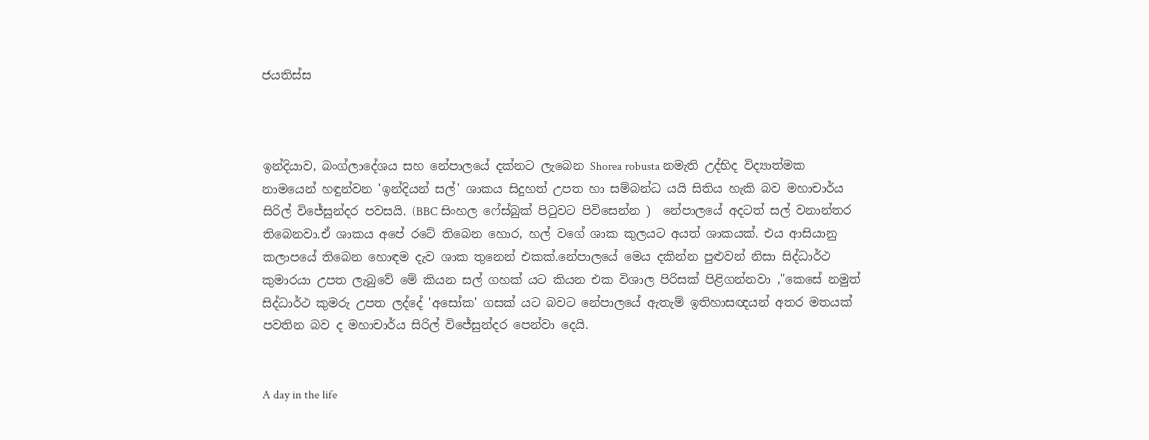ජයතිස්ස



ඉන්දියාව, බංග්ලාදේශය සහ නේපාලයේ දක්නට ලැබෙන Shorea robusta නමැති උද්භිද විද්‍යාත්මක නාමයෙන් හඳුන්වන 'ඉන්දියන් සල්' ශාකය සිදුහත් උපත හා සම්බන්ධ යයි සිතිය හැකි බව මහාචාර්ය සිරිල් විජේසුන්දර පවසයි. (BBC සිංහල ෆේස්බුක් පිටුවට පිවිසෙන්න )  නේපාලයේ අදටත් සල් වනාන්තර තිබෙනවා.ඒ ශාකය අපේ රටේ තිබෙන හොර, හල් වගේ ශාක කුලයට අයත් ශාකයක්. එය ආසියානු කලාපයේ තිබෙන හොඳම දැව ශාක තුනෙන් එකක්.නේපාලයේ මෙය දකින්න පුළුවන් නිසා සිද්ධාර්ථ කුමාරයා උපත ලැබුවේ මේ කියන සල් ගහක් යට කියන එක විශාල පිරිසක් පිළිගන්නවා ,"කෙසේ නමුත් සිද්ධාර්ථ කුමරු උපත ලද්දේ 'අසෝක' ගසක් යට බවට නේපාලයේ ඇතැම් ඉතිහාසඥයන් අතර මතයක් පවතින බව ද මහාචාර්ය සිරිල් විජේසුන්දර පෙන්වා දෙයි.


A day in the life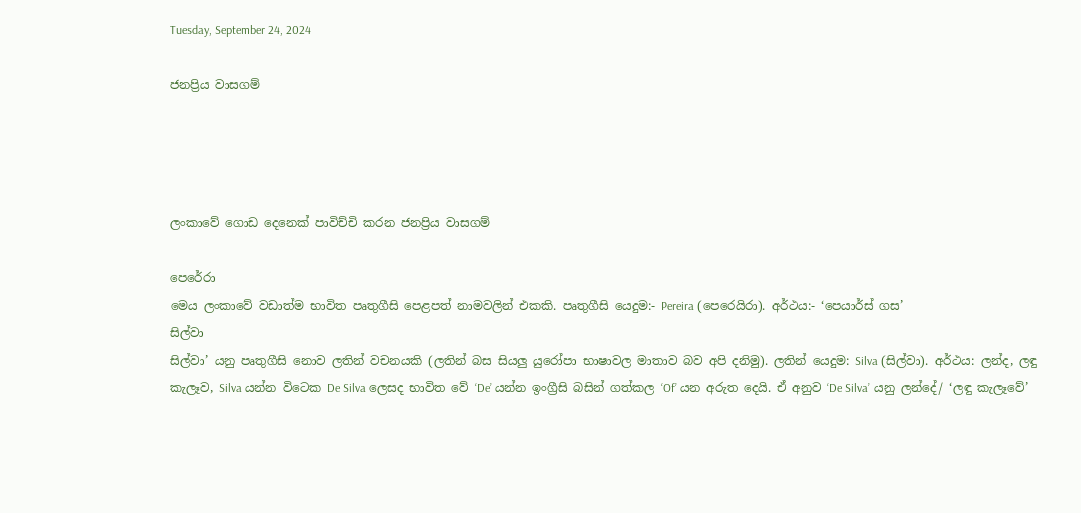Tuesday, September 24, 2024

ජනප්‍රිය වාසගම්




ලංකාවේ ගොඩ දෙනෙක් පාවිච්චි කරන ජනප්‍රිය වාසගම්

පෙරේරා
මෙය ලංකාවේ වඩාත්ම භාවිත පෘතුගීසි පෙළපත් නාමවලින් එකකි. පෘතුගීසි යෙදුම:- Pereira (පෙරෙයිරා). අර්ථය:- ‘පෙයාර්ස් ගස’
සිල්වා
සිල්වා’ යනු පෘතුගීසි නොව ලතින් වචනයකි (ලතින් බස සියලු යුරෝපා භාෂාවල මාතාව බව අපි දනිමු). ලතින් යෙදුම: Silva (සිල්වා). අර්ථය: ලන්ද, ලඳු කැලෑව, Silva යන්න විටෙක De Silva ලෙසද භාවිත වේ ‘De’ යන්න ඉංග්‍රීසි බසින් ගත්කල ‘Of’ යන අරුත දෙයි. ඒ අනුව ‘De Silva’ යනු ලන්දේ/ ‘ලඳු කැලෑවේ’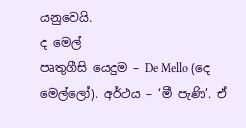යනුවෙයි.
ද මෙල්
පෘතුගීසි යෙදුම – De Mello (දෙ මෙල්ලෝ). අර්ථය – ‘මී පැණි’. ඒ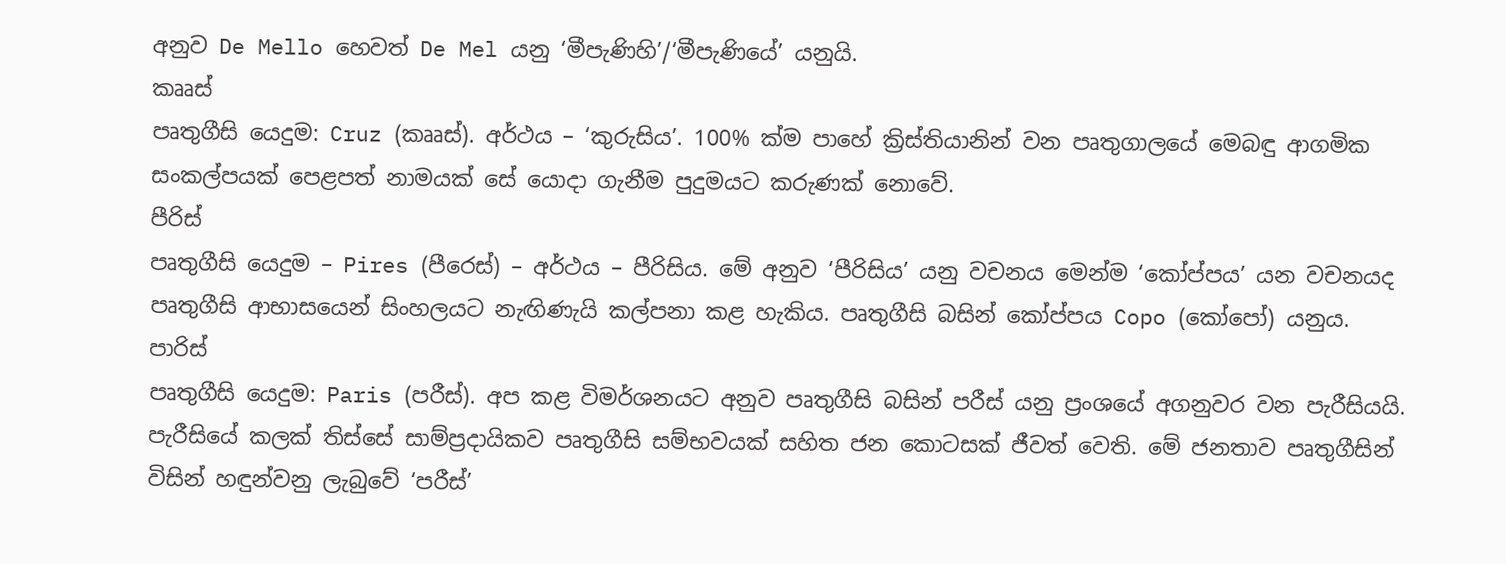අනුව De Mello හෙවත් De Mel යනු ‘මීපැණිහි’/‘මීපැණියේ’ යනුයි.
කෲස්
පෘතුගීසි යෙදුම: Cruz (කෲස්). අර්ථය – ‘කුරුසිය’. 100% ක්ම පාහේ ක්‍රිස්තියානින් වන පෘතුගාලයේ මෙබඳු ආගමික සංකල්පයක් පෙළපත් නාමයක් සේ යොද‌ා ගැනීම පුදුමයට කරුණක් නොවේ.
පීරිස්
පෘතුගීසි යෙදුම – Pires (පීරෙස්) – අර්ථය – පීරිසිය. මේ අනුව ‘පීරිසිය’ යනු වචනය මෙන්ම ‘කෝප්පය’ යන වචනයද පෘතුගීසි ආභාසයෙන් සිංහලයට නැඟිණැයි කල්පනා කළ හැකිය. පෘතුගීසි බසින් කෝප්පය Copo (කෝපෝ) යනුය.
පාරිස්
පෘතුගීසි යෙදුම: Paris (පරීස්). අප කළ විමර්ශනයට අනුව පෘතුගීසි බසින් පරීස් යනු ප්‍රංශයේ අගනුවර වන පැරීසියයි. පැරීසියේ කලක් තිස්සේ සාම්ප්‍රද‌ායිකව පෘතුගීසි සම්භවයක් සහිත ජන කොටසක් ජීවත් වෙති. මේ ජනතාව පෘතුගීසින් විසින් හඳුන්වනු ලැබුවේ ‘පරීස්’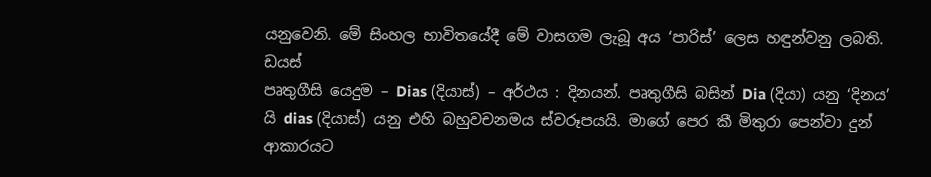යනුවෙනි. මේ සිංහල භාවිතයේදී මේ වාසගම ලැබූ අය ‘පාරිස්’ ලෙස හඳුන්වනු ලබති.
ඩයස්
පෘතුගීසි යෙදුම – Dias (දියාස්) – අර්ථය : දිනයන්. පෘතුගීසි බසින් Dia (දියා) යනු ‘දිනය’ යි dias (දියාස්) යනු එහි බහුවචනමය ස්වරූපයයි. මාගේ පෙර කී මිතුරා පෙන්වා දුන් ආකාරයට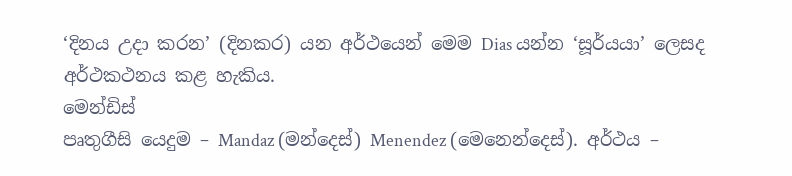‘දිනය උදා කරන’ (දිනකර) යන අර්ථයෙන් මෙම Dias යන්න ‘සූර්යයා’ ලෙසද අර්ථකථනය කළ හැකිය.
මෙන්ඩිස්
පෘතුගීසි යෙදුම – Mandaz (මන්දෙස්) Menendez (මෙනෙන්දෙස්). අර්ථය –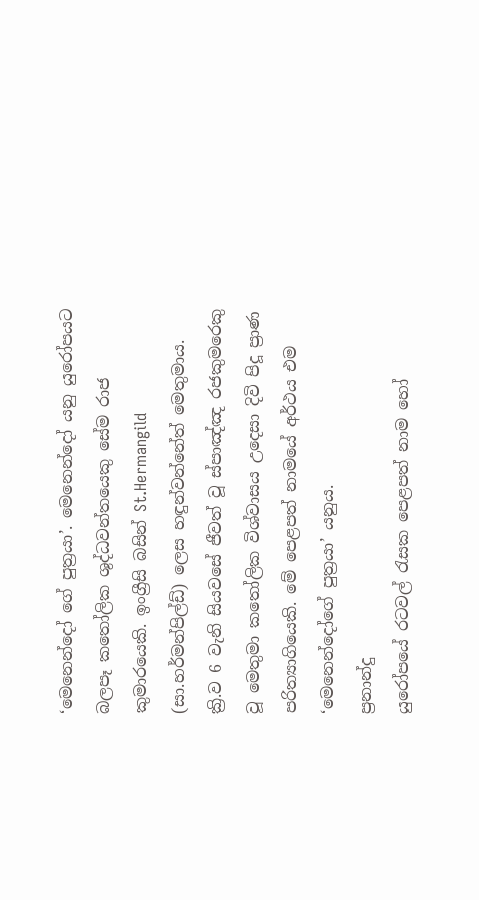‘මෙනෙන්දෝ ගේ පුත්‍රයා’. මෙනෙන්දෝ යනු යුරෝපයට බලපෑ කතෝලික ශුද්ධවන්තයෙකු සේම රාජ කුමාරයෙකි. ඉංග්‍රීසි බසින් St.Hermangild (සා.හර්මන්පිල්ඩ්) ලෙස හඳුන්වන්නේත් මෙතුමාය. ක්‍රි.ව 6 වැනි සියවසේ ජීවත් වූ ස්පාඤ්ඤ රජකුමරෙකු වූ මෙතුමා කතෝලික විශ්වාසය උදෙසා දිවි පිදූ ප්‍රාණ පරිත්‍යාගියෙකි. මේ පෙළපත් නාමයේ අර්ථය එම ‘මෙනෙන්දෝගේ පුත්‍රයා’ යනුය.
ප්‍රනාන්දු
යුරෝපයේ රටවල් රැසක පෙළපත් නාම හෝ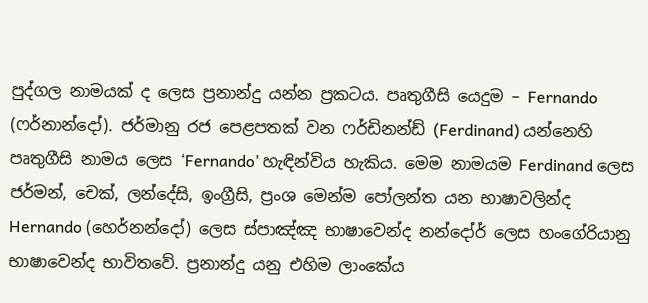පුද්ගල නාමයක් ද ලෙස ප්‍රනාන්දු යන්න ප්‍රකටය. පෘතුගීසි යෙදුම – Fernando (ෆර්නාන්දෝ). ජර්මානු රජ පෙළපතක් වන ෆර්ඩිනන්ඩ් (Ferdinand) යන්නෙහි පෘතුගීසි නාමය ලෙස ‘Fernando’ හැඳින්විය හැකිය. මෙම නාමයම Ferdinand ලෙස ජර්මන්, චෙක්, ලන්දේසි, ඉංග්‍රීසි, ප්‍රංශ මෙන්ම පෝලන්ත යන භාෂාවලින්ද Hernando (හෙර්නන්දෝ) ලෙස ස්පාඤ්ඤ භාෂාවෙන්ද නන්දෝර් ලෙස හංගේරියානු භාෂාවෙන්ද භාවිතවේ. ප්‍රනාන්දු යනු එහිම ලාංකේය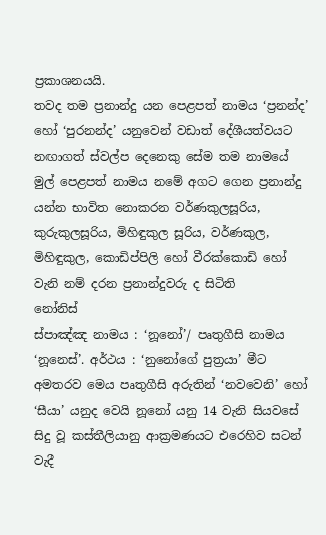ප්‍රකාශනයයි.
තවද තම ප්‍රනාන්දු යන පෙළපත් නාමය ‘ප්‍රනන්ද’ හෝ ‘පුරනන්ද’ යනුවෙන් වඩාත් දේශීයත්වයට නඟාගත් ස්වල්ප දෙනෙකු සේම තම නාමයේ මුල් පෙළපත් නාමය නමේ අගට ගෙන ප්‍රනාන්දු යන්න භාවිත නොකරන වර්ණකුලසූරිය, කුරුකුලසූරිය, මිහිඳුකුල සූරිය, වර්ණකුල, මිහිඳුකුල, කොඩිප්පිලි හෝ වීරක්කොඩි හෝ වැනි නම් දරන ප්‍රනාන්දුවරු ද සිටිති
නෝනිස්
ස්පාඤ්ඤ නාමය : ‘නූනෝ’/ පෘතුගීසි නාමය ‘නූනෙස්’. අර්ථය : ‘නුනෝගේ පුත්‍රයා’ මීට අමතරව මෙය පෘතුගීසි අරුතින් ‘නවවෙනි’ හෝ ‘සීයා’ යනුද වෙයි නූනෝ යනු 14 වැනි සියවසේ සිදු වූ කස්තීලියානු ආක්‍රමණයට එරෙහිව සටන් වැදී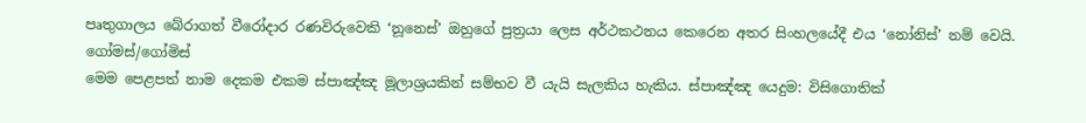පෘතුගාලය බේරාගත් වීරෝදාර රණවිරුවෙකි ‘නූනෙස්’ ඔහුගේ පුත්‍රයා ලෙස අර්ථකථනය කෙරෙන අතර සිංහලයේදී එය ‘නෝනිස්’ නම් වෙයි.
ගෝමස්/ගෝමිස්
මෙම පෙළපත් නාම දෙකම එකම ස්පාඤ්ඤ මූලාශ්‍රයකින් සම්භව වී යැයි සැලකිය හැකිය. ස්පාඤ්ඤ යෙදුම: විසිගොතික්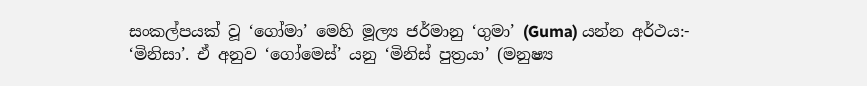සංකල්පයක් වූ ‘ගෝමා’ මෙහි මූල්‍ය ජර්මානු ‘ගුමා’ (Guma) යන්න අර්ථය:- ‘මිනිසා’. ඒ අනුව ‘ගෝමෙස්’ යනු ‘මිනිස් පුත්‍රයා’ (මනුෂ්‍ය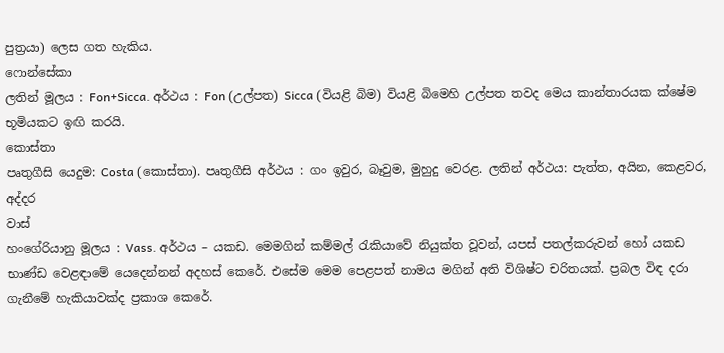පුත්‍රයා) ලෙස ගත හැකිය.
ෆොන්සේකා
ලතින් මූලය : Fon+Sicca. අර්ථය : Fon (උල්පත) Sicca (වියළි බිම) වියළි බිමෙහි උල්පත තවද මෙය කාන්තාරයක ක්ෂේම භූමියකට ඉඟි කරයි.
කොස්තා
පෘතුගීසි යෙදුම: Costa (කොස්තා). පෘතුගීසි අර්ථය : ගං ඉවුර, බෑවුම, මුහුදු වෙරළ. ලතින් අර්ථය: පැත්ත, අයින, කෙළවර, අද්දර
වාස්
හංගේරියානු මූලය : Vass. අර්ථය – යකඩ. මෙමගින් කම්මල් රැකියාවේ නියුක්ත වූවන්, යපස් පතල්කරුවන් හෝ යකඩ භාණ්ඩ වෙළඳාමේ යෙදෙන්නන් අදහස් කෙරේ. එසේම මෙම පෙළපත් නාමය මගින් අති විශිෂ්ට චරිතයක්. ප්‍රබල විඳ දරා ගැනීමේ හැකියාවක්ද ප්‍රකාශ කෙරේ.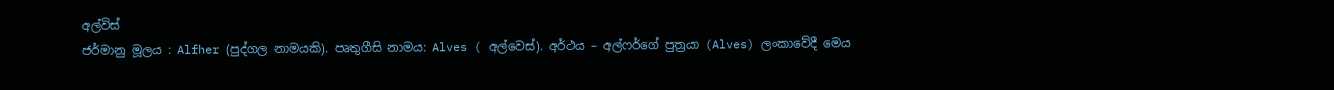අල්විස්
ජර්මානු මූලය : Alfher (පුද්ගල නාමයකි). පෘතුගීසි නාමය: Alves ( අල්වෙස්). අර්ථය – අල්ෆර්ගේ පුත්‍රයා (Alves) ලංකාවේදී මෙය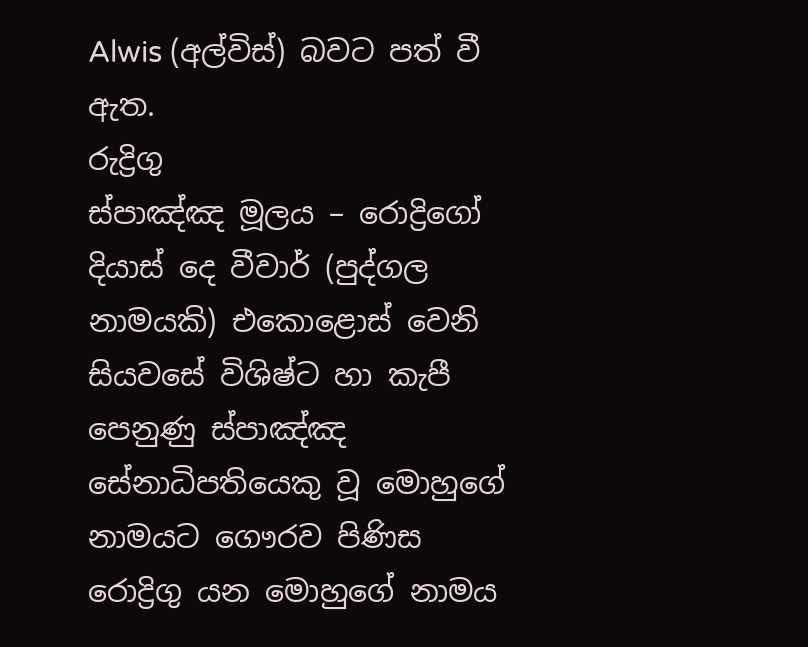Alwis (අල්විස්) බවට පත් වී ඇත.
රුද්‍රිගු
ස්පාඤ්ඤ මූලය – රොද්‍රිගෝ දියාස් දෙ වීවාර් (පුද්ගල නාමයකි) එකොළොස් වෙනි සියවසේ විශිෂ්ට හා කැපී පෙනුණු ස්පාඤ්ඤ සේනාධිපතියෙකු වූ මොහුගේ නාමයට ගෞරව පිණිස රොද්‍රිගු යන මොහුගේ නාමය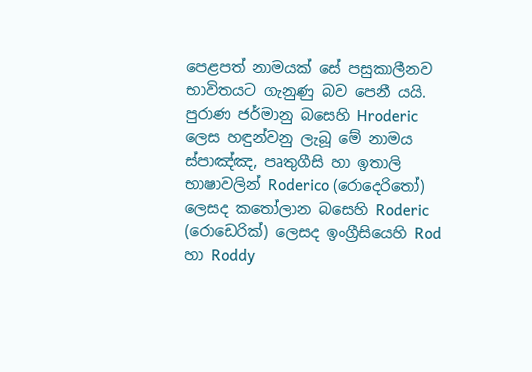පෙළපත් නාමයක් සේ පසුකාලීනව භාවිතයට ගැනුණු බව පෙනී යයි.
පුරාණ ජර්මානු බසෙහි Hroderic ලෙස හඳුන්වනු ලැබූ මේ නාමය ස්පාඤ්ඤ, පෘතුගීසි හා ඉතාලි භාෂාවලින් Roderico (රොදෙරිතෝ) ලෙසද කතෝලාන බසෙහි Roderic (රොඩෙරික්) ලෙසද ඉංග්‍රීසියෙහි Rod හා Roddy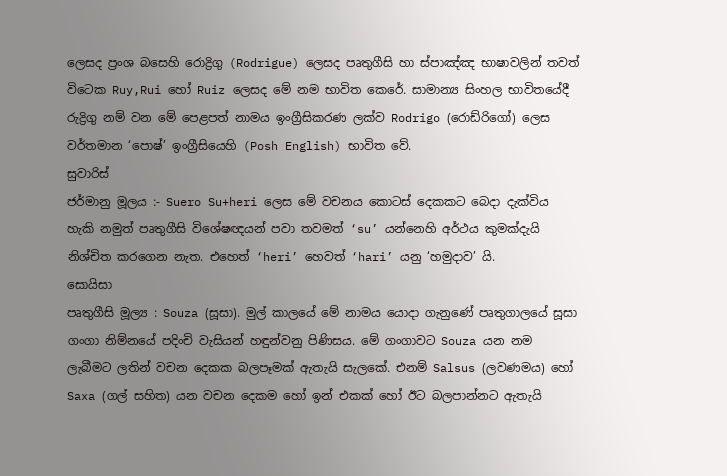ලෙසද ප්‍රංශ බසෙහි රොද්‍රිගු (Rodrigue) ලෙසද පෘතුගීසි හා ස්පාඤ්ඤ භාෂාවලින් තවත් විටෙක Ruy,Rui හෝ Ruiz ලෙසද මේ නම භාවිත කෙරේ. සාමාන්‍ය සිංහල භාවිතයේදී රුද්‍රිගු නම් වන මේ පෙළපත් නාමය ඉංග්‍රීසිකරණ ලක්ව Rodrigo (රොඩ්රිගෝ) ලෙස වර්තමාන ‘පොෂ්’ ඉංග්‍රීසියෙහි (Posh English) භාවිත වේ.
සුවාරිස්
ජර්මානු මූලය :- Suero Su+heri ලෙස මේ වචනය කොටස් දෙකකට බෙදා දැක්විය හැකි නමුත් පෘතුගීසි විශේෂඥයන් පවා තවමත් ‘su’ යන්නෙහි අර්ථය කුමක්දැයි නිශ්චිත කරගෙන නැත. එහෙත් ‘heri’ හෙවත් ‘hari’ යනු ‘හමුදාව’ යි.
සොයිසා
පෘතුගීසි මූල්‍ය : Souza (සූසා). මුල් කාලයේ මේ නාමය යොදා ගැනුණේ පෘතුගාලයේ සූසා ගංගා නිම්නයේ පදිංචි වැසියන් හඳුන්වනු පිණිසය. මේ ගංගාවට Souza යන නම ලැබීමට ලතින් වචන දෙකක බලපෑමක් ඇතැයි සැලකේ. එනම් Salsus (ලවණමය) හෝ Saxa (ගල් සහිත) යන වචන දෙකම හෝ ඉන් එකක් හෝ ඊට බලපාන්නට ඇතැයි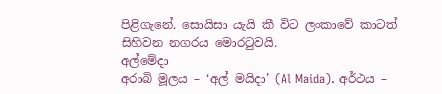පිළිගැනේ. සොයිසා යැයි කී විට ලංකාවේ කාටත් සිහිවන නගරය මොරටුවයි.
අල්මේදා
අරාබි මූලය – ‘අල් මයිද‌ා’ (Al Maida). අර්ථය –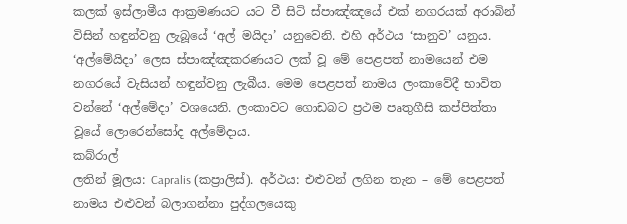කලක් ඉස්ලාමීය ආක්‍රමණයට යට වී සිටි ස්පාඤ්ඤයේ එක් නගරයක් අරාබින් විසින් හඳුන්වනු ලැබූයේ ‘අල් මයිදා’ යනුවෙනි. එහි අර්ථය ‘සානුව’ යනුය. ‘අල්මේයිදා’ ලෙස ස්පාඤ්ඤකරණයට ලක් වූ මේ පෙළපත් නාමයෙන් එම නගරයේ වැසියන් හඳුන්වනු ලැබීය. මෙම පෙළපත් නාමය ලංකාවේදී භාවිත වන්නේ ‘අල්මේදා’ වශයෙනි. ලංකාවට ගොඩබට ප්‍රථම පෘතුගීසි කප්පිත්තා වූයේ ලොරෙන්සෝද අල්මේදාය.
කබ්රාල්
ලතින් මූලය: Capralis (කප්‍රාලිස්). අර්ථය: එළුවන් ලගින තැන – මේ පෙළපත් නාමය එළුවන් බලාගන්නා පුද්ගලයෙකු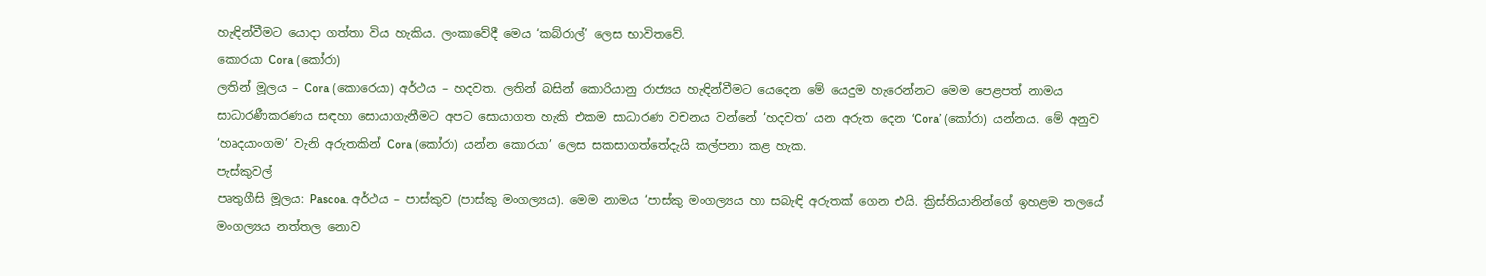හැඳින්වීමට යොදා ගත්තා විය හැකිය. ලංකාවේදී මෙය ‘කබ්රාල්’ ලෙස භාවිතවේ.
කොරයා Cora (කෝරා)
ලතින් මූලය – Cora (කොරෙයා) අර්ථය – හදවත. ලතින් බසින් කොරියානු රාජ්‍යය හැඳින්වීමට යෙදෙන මේ යෙදුම හැරෙන්නට මෙම පෙළපත් නාමය සාධාරණීකරණය සඳහා සොයාගැනීමට අපට සොයාගත හැකි එකම සාධාරණ වචනය වන්නේ ‘හදවත’ යන අරුත දෙන ‘Cora’ (කෝරා) යන්නය. මේ අනුව ‘හෘදයාංගම’ වැනි අරුතකින් Cora (කෝරා) යන්න කොරයා’ ලෙස සකසාගත්තේදැයි කල්පනා කළ හැක.
පැස්කුවල්
පෘතුගීසි මූලය: Pascoa. අර්ථය – පාස්කුව (පාස්කු මංගල්‍යය). මෙම නාමය ‘පාස්කු මංගල්‍යය හා සබැඳි අරුතක් ගෙන එයි. ක්‍රිස්තියානින්ගේ ඉහළම තලයේ මංගල්‍යය නත්තල නොව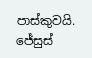පාස්කුවයි. ජේසුස්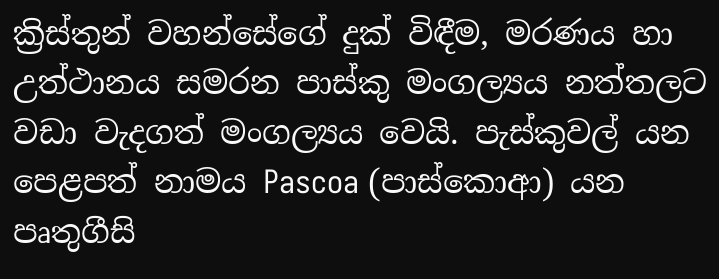ක්‍රිස්තුන් වහන්සේගේ දුක් විඳීම, මරණය හා උත්ථානය සමරන පාස්කු මංගල්‍යය නත්තලට වඩා වැදගත් මංගල්‍යය වෙයි. පැස්කුවල් යන පෙළපත් නාමය Pascoa (පාස්කොආ) යන පෘතුගීසි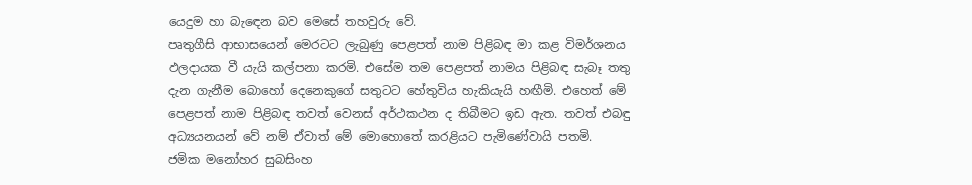යෙදුම හා බැඳෙන බව මෙසේ තහවුරු වේ.
පෘතුගීසි ආභාසයෙන් මෙරටට ලැබුණු පෙළපත් නාම පිළිබඳ මා කළ විමර්ශනය ඵලදායක වී යැයි කල්පනා කරමි. එසේම තම පෙළපත් නාමය පිළිබඳ සැබෑ තතු දැන ගැනීම බොහෝ දෙනෙකුගේ සතුටට හේතුවිය හැකියැයි හඟීමි. එහෙත් මේ පෙළපත් නාම පිළිබඳ තවත් වෙනස් අර්ථකථන ද තිබීමට ඉඩ ඇත. තවත් එබඳු අධ්‍යයනයන් වේ නම් ඒවාත් මේ මොහොතේ කරළියට පැමිණේවායි පතමි.
ජමික මනෝහර සුබසිංහ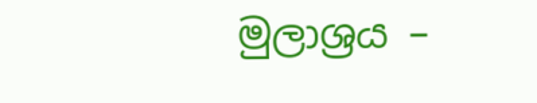මුලාශ්‍රය –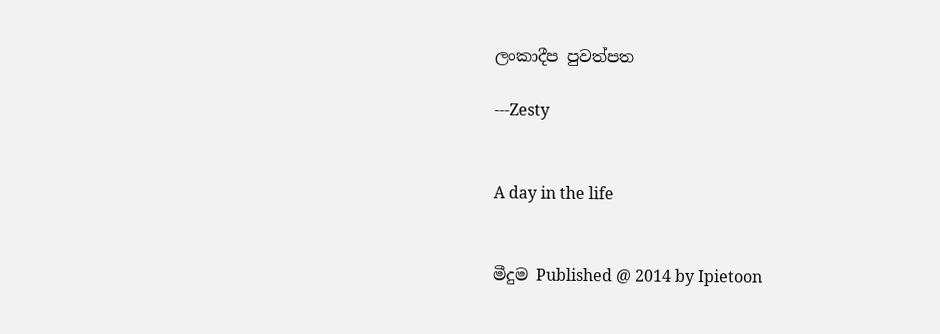ලංකාදීප පුවත්පත

---Zesty


A day in the life


මීදුම Published @ 2014 by Ipietoon